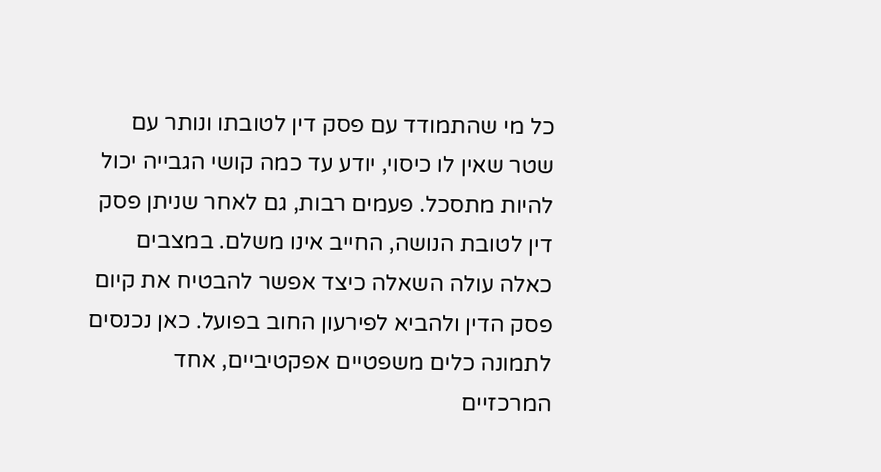כל מי שהתמודד עם פסק דין לטובתו ונותר עם שטר שאין לו כיסוי, יודע עד כמה קושי הגבייה יכול להיות מתסכל. פעמים רבות, גם לאחר שניתן פסק דין לטובת הנושה, החייב אינו משלם. במצבים כאלה עולה השאלה כיצד אפשר להבטיח את קיום פסק הדין ולהביא לפירעון החוב בפועל. כאן נכנסים לתמונה כלים משפטיים אפקטיביים, אחד המרכזיים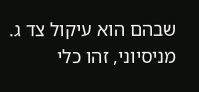שבהם הוא עיקול צד ג. מניסיוני, זהו כלי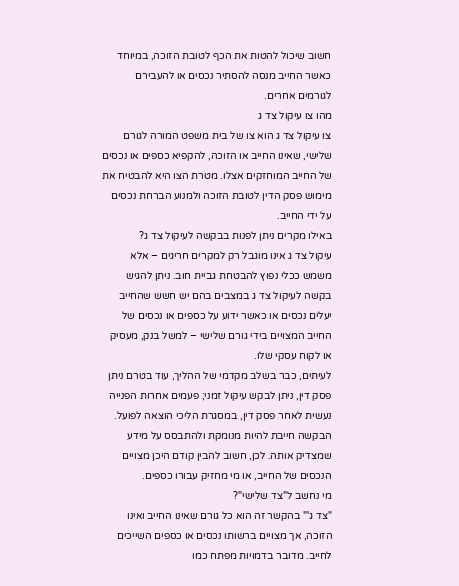חשוב שיכול להטות את הכף לטובת הזוכה, במיוחד כאשר החייב מנסה להסתיר נכסים או להעבירם לגורמים אחרים.
מהו צו עיקול צד ג
צו עיקול צד ג הוא צו של בית משפט המורה לגורם שלישי, שאינו החייב או הזוכה, להקפיא כספים או נכסים של החייב המוחזקים אצלו. מטרת הצו היא להבטיח את מימוש פסק הדין לטובת הזוכה ולמנוע הברחת נכסים על ידי החייב.
באילו מקרים ניתן לפנות בבקשה לעיקול צד ג?
עיקול צד ג אינו מוגבל רק למקרים חריגים – אלא משמש ככלי נפוץ להבטחת גביית חוב. ניתן להגיש בקשה לעיקול צד ג במצבים בהם יש חשש שהחייב יעלים נכסים או כאשר ידוע על כספים או נכסים של החייב המצויים בידי גורם שלישי – למשל בנק, מעסיק או לקוח עסקי שלו.
לעיתים, כבר בשלב מקדמי של ההליך, עוד בטרם ניתן פסק דין, ניתן לבקש עיקול זמני; פעמים אחרות הפנייה נעשית לאחר פסק דין, במסגרת הליכי הוצאה לפועל. הבקשה חייבת להיות מנומקת ולהתבסס על מידע שמצדיק אותה. לכן, חשוב להבין קודם היכן מצויים הנכסים של החייב, או מי מחזיק עבורו כספים.
מי נחשב ל"צד שלישי"?
"צד ג'" בהקשר זה הוא כל גורם שאינו החייב ואינו הזוכה, אך מצויים ברשותו נכסים או כספים השייכים לחייב. מדובר בדמויות מפתח כמו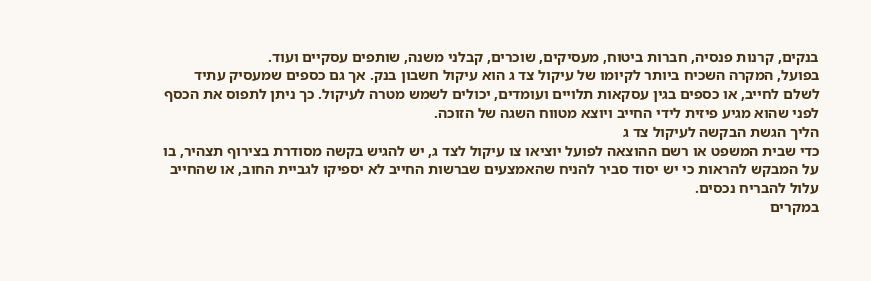בנקים, קרנות פנסיה, חברות ביטוח, מעסיקים, שוכרים, קבלני משנה, שותפים עסקיים ועוד.
בפועל, המקרה השכיח ביותר לקיומו של עיקול צד ג הוא עיקול חשבון בנק. אך גם כספים שמעסיק עתיד לשלם לחייב, או כספים בגין עסקאות תלויים ועומדים, יכולים לשמש מטרה לעיקול. כך ניתן לתפוס את הכסף לפני שהוא מגיע פיזית לידי החייב ויוצא מטווח השגה של הזוכה.
הליך הגשת הבקשה לעיקול צד ג
כדי שבית המשפט או רשם ההוצאה לפועל יוציאו צו עיקול לצד ג, יש להגיש בקשה מסודרת בצירוף תצהיר, בו על המבקש להראות כי יש יסוד סביר להניח שהאמצעים שברשות החייב לא יספיקו לגביית החוב, או שהחייב עלול להבריח נכסים.
במקרים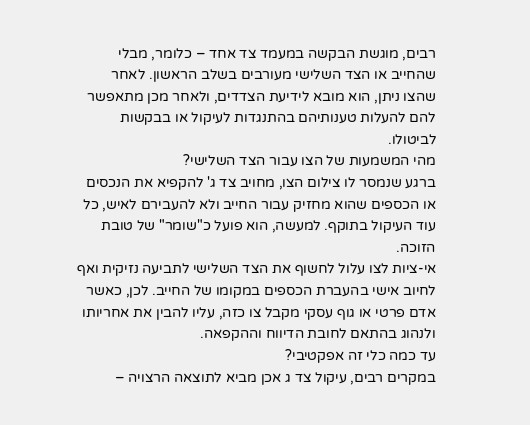רבים, מוגשת הבקשה במעמד צד אחד – כלומר, מבלי שהחייב או הצד השלישי מעורבים בשלב הראשון. לאחר שהצו ניתן, הוא מובא לידיעת הצדדים, ולאחר מכן מתאפשר להם להעלות טענותיהם בהתנגדות לעיקול או בבקשות לביטולו.
מהי המשמעות של הצו עבור הצד השלישי?
ברגע שנמסר לו צילום הצו, מחויב צד ג' להקפיא את הנכסים או הכספים שהוא מחזיק עבור החייב ולא להעבירם לאיש, כל עוד העיקול בתוקף. למעשה, הוא פועל כ"שומר" של טובת הזוכה.
אי-ציות לצו עלול לחשוף את הצד השלישי לתביעה נזיקית ואף לחיוב אישי בהעברת הכספים במקומו של החייב. לכן, כאשר אדם פרטי או גוף עסקי מקבל צו כזה, עליו להבין את אחריותו ולנהוג בהתאם לחובת הדיווח וההקפאה.
עד כמה כלי זה אפקטיבי?
במקרים רבים, עיקול צד ג אכן מביא לתוצאה הרצויה –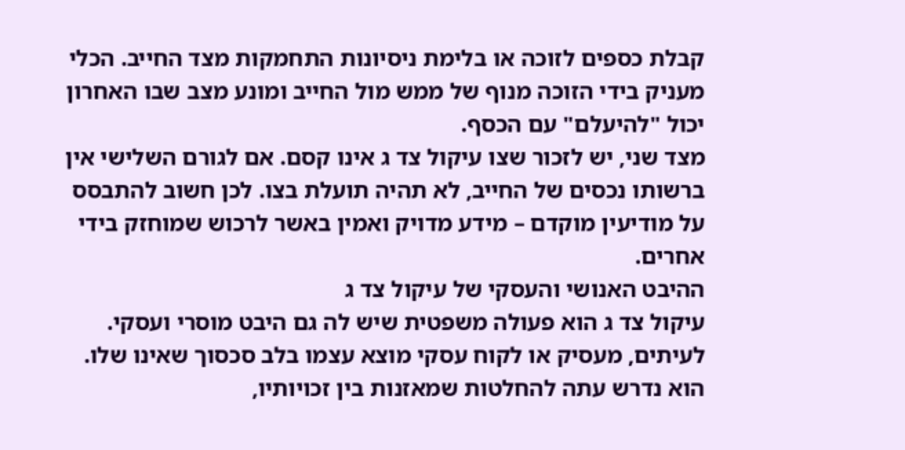קבלת כספים לזוכה או בלימת ניסיונות התחמקות מצד החייב. הכלי מעניק בידי הזוכה מנוף של ממש מול החייב ומונע מצב שבו האחרון יכול "להיעלם" עם הכסף.
מצד שני, יש לזכור שצו עיקול צד ג אינו קסם. אם לגורם השלישי אין ברשותו נכסים של החייב, לא תהיה תועלת בצו. לכן חשוב להתבסס על מודיעין מוקדם – מידע מדויק ואמין באשר לרכוש שמוחזק בידי אחרים.
ההיבט האנושי והעסקי של עיקול צד ג
עיקול צד ג הוא פעולה משפטית שיש לה גם היבט מוסרי ועסקי. לעיתים, מעסיק או לקוח עסקי מוצא עצמו בלב סכסוך שאינו שלו. הוא נדרש עתה להחלטות שמאזנות בין זכויותיו,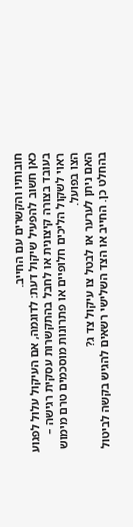חובותיו והקשרים עם החייב.
כאן חשוב להפעיל שיקול דעת: לדוגמה, אם העיקול עלול לפגוע בעובד בצורה קיצונית או לחבל בהתקשרות עסקית רגישה – ראוי לשקול הליכים חלופיים או פתרונות מוסכמים טרם מימוש הצו בפועל.
האם ניתן לערער או לבטל צו עיקול צד ג?
בהחלט כן. החייב או הצד השלישי רשאים להגיש בקשה לביטול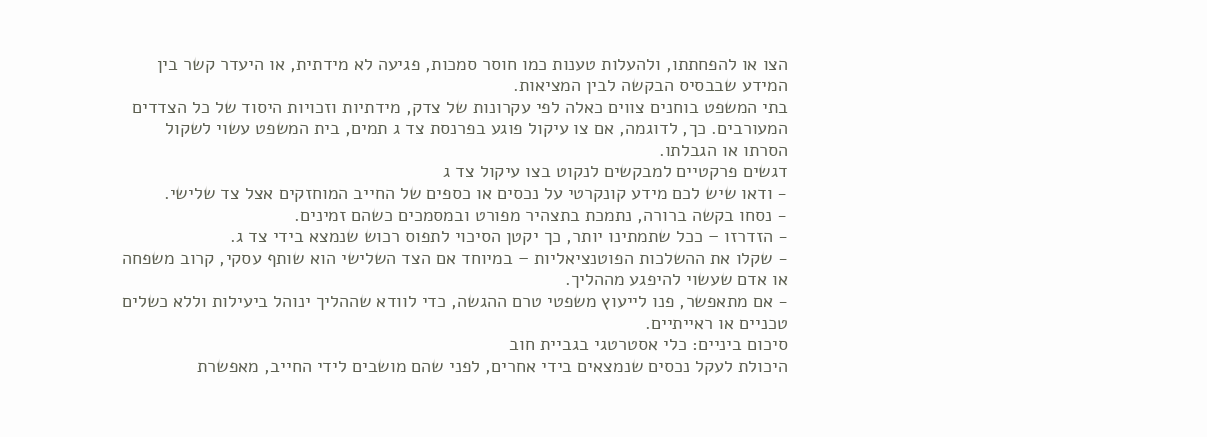הצו או להפחתתו, ולהעלות טענות כמו חוסר סמכות, פגיעה לא מידתית, או היעדר קשר בין המידע שבבסיס הבקשה לבין המציאות.
בתי המשפט בוחנים צווים כאלה לפי עקרונות של צדק, מידתיות וזכויות היסוד של כל הצדדים המעורבים. כך, לדוגמה, אם צו עיקול פוגע בפרנסת צד ג תמים, בית המשפט עשוי לשקול הסרתו או הגבלתו.
דגשים פרקטיים למבקשים לנקוט בצו עיקול צד ג
- ודאו שיש לכם מידע קונקרטי על נכסים או כספים של החייב המוחזקים אצל צד שלישי.
- נסחו בקשה ברורה, נתמכת בתצהיר מפורט ובמסמכים כשהם זמינים.
- הזדרזו – ככל שתמתינו יותר, כך יקטן הסיכוי לתפוס רכוש שנמצא בידי צד ג.
- שקלו את ההשלכות הפוטנציאליות – במיוחד אם הצד השלישי הוא שותף עסקי, קרוב משפחה או אדם שעשוי להיפגע מההליך.
- אם מתאפשר, פנו לייעוץ משפטי טרם ההגשה, כדי לוודא שההליך ינוהל ביעילות וללא כשלים טכניים או ראייתיים.
סיכום ביניים: כלי אסטרטגי בגביית חוב
היכולת לעקל נכסים שנמצאים בידי אחרים, לפני שהם מושבים לידי החייב, מאפשרת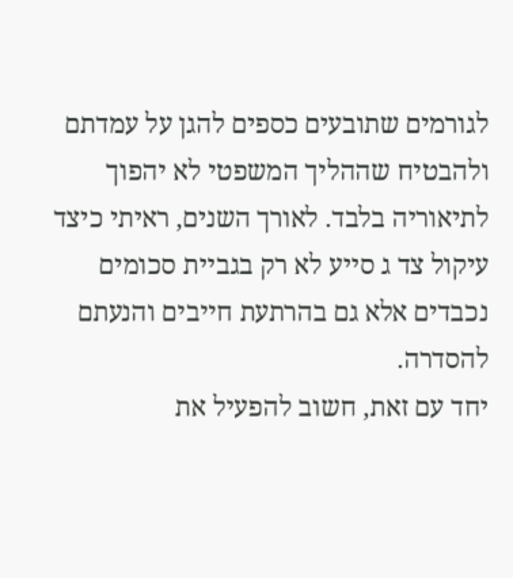לגורמים שתובעים כספים להגן על עמדתם ולהבטיח שההליך המשפטי לא יהפוך לתיאוריה בלבד. לאורך השנים, ראיתי כיצד עיקול צד ג סייע לא רק בגביית סכומים נכבדים אלא גם בהרתעת חייבים והנעתם להסדרה.
יחד עם זאת, חשוב להפעיל את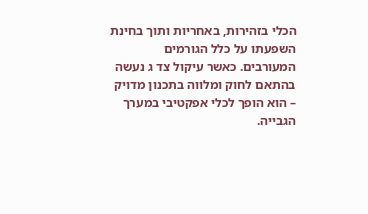הכלי בזהירות, באחריות ותוך בחינת השפעתו על כלל הגורמים המעורבים. כאשר עיקול צד ג נעשה בהתאם לחוק ומלווה בתכנון מדויק – הוא הופך לכלי אפקטיבי במערך הגבייה.